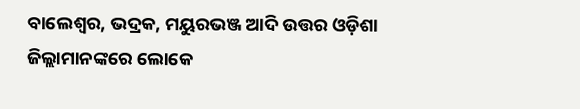ବାଲେଶ୍ୱର, ଭଦ୍ରକ, ମୟୁରଭଞ୍ଜ ଆଦି ଉତ୍ତର ଓଡ଼ିଶା ଜିଲ୍ଲାମାନଙ୍କରେ ଲୋକେ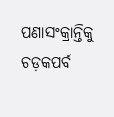ପଣାସଂକ୍ରାନ୍ତିକୁ ଚଡ଼କପର୍ବ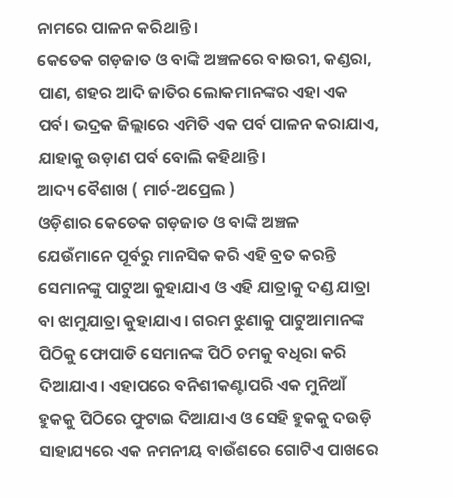ନାମରେ ପାଳନ କରିଥାନ୍ତି ।
କେତେକ ଗଡ଼ଜାତ ଓ ବାଙ୍କି ଅଞ୍ଚଳରେ ବାଉରୀ, କଣ୍ଡରା, ପାଣ, ଶହର ଆଦି ଜାତିର ଲୋକମାନଙ୍କର ଏହା ଏକ ପର୍ବ। ଭଦ୍ରକ ଜିଲ୍ଲାରେ ଏମିତି ଏକ ପର୍ବ ପାଳନ କରାଯାଏ, ଯାହାକୁ ଉଡ଼ାଣ ପର୍ବ ବୋଲି କହିଥାନ୍ତି।
ଆଦ୍ୟ ବୈଶାଖ ( ମାର୍ଚ-ଅପ୍ରେଲ )
ଓଡ଼ିଶାର କେତେକ ଗଡ଼ଜାତ ଓ ବାଙ୍କି ଅଞ୍ଚଳ
ଯେଉଁମାନେ ପୂର୍ବରୁ ମାନସିକ କରି ଏହି ବ୍ରତ କରନ୍ତି ସେମାନଙ୍କୁ ପାଟୁଆ କୁହାଯାଏ ଓ ଏହି ଯାତ୍ରାକୁ ଦଣ୍ଡ ଯାତ୍ରା ବା ଝାମୁଯାତ୍ରା କୁହାଯାଏ। ଗରମ ଝୁଣାକୁ ପାଟୁଆମାନଙ୍କ ପିଠିକୁ ଫୋପାଡି ସେମାନଙ୍କ ପିଠି ଚମକୁ ବଧିରା କରି ଦିଆଯାଏ। ଏହାପରେ ବନିଶୀକଣ୍ଟାପରି ଏକ ମୁନିଆଁ ହୁକକୁ ପିଠିରେ ଫୁଟାଇ ଦିଆଯାଏ ଓ ସେହି ହୁକକୁ ଦଉଡ଼ି ସାହାଯ୍ୟରେ ଏକ ନମନୀୟ ବାଉଁଶରେ ଗୋଟିଏ ପାଖରେ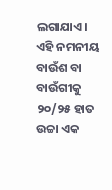ଲଗାଯାଏ। ଏହି ନମନୀୟ ବାଉଁଶ ବା ବାଉଁଗୀକୁ ୨୦/୨୫ ହାତ ଉଚ୍ଚା ଏକ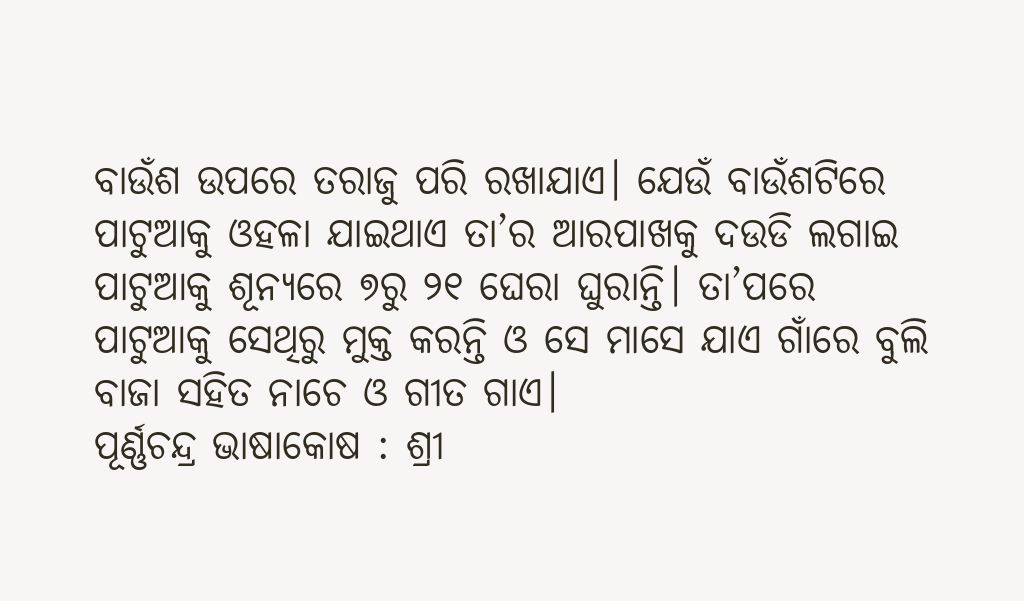ବାଉଁଶ ଉପରେ ତରାଜୁ ପରି ରଖାଯାଏ। ଯେଉଁ ବାଉଁଶଟିରେ ପାଟୁଆକୁ ଓହଳା ଯାଇଥାଏ ତା’ର ଆରପାଖକୁ ଦଉଡି ଲଗାଇ ପାଟୁଆକୁ ଶୂନ୍ୟରେ ୭ରୁ ୨୧ ଘେରା ଘୁରାନ୍ତି। ତା’ପରେ ପାଟୁଆକୁ ସେଥିରୁ ମୁକ୍ତ କରନ୍ତି ଓ ସେ ମାସେ ଯାଏ ଗାଁରେ ବୁଲି ବାଜା ସହିତ ନାଚେ ଓ ଗୀତ ଗାଏ।
ପୂର୍ଣ୍ଣଚନ୍ଦ୍ର ଭାଷାକୋଷ : ଶ୍ରୀ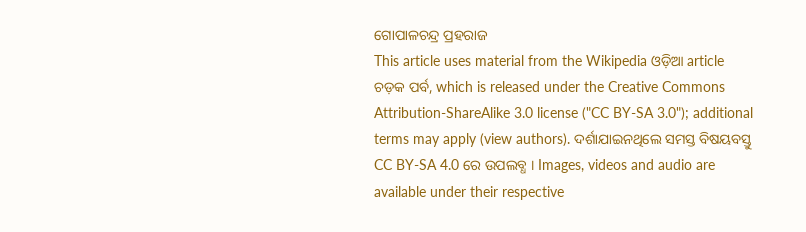ଗୋପାଳଚନ୍ଦ୍ର ପ୍ରହରାଜ
This article uses material from the Wikipedia ଓଡ଼ିଆ article ଚଡ଼କ ପର୍ବ, which is released under the Creative Commons Attribution-ShareAlike 3.0 license ("CC BY-SA 3.0"); additional terms may apply (view authors). ଦର୍ଶାଯାଇନଥିଲେ ସମସ୍ତ ବିଷୟବସ୍ତୁ CC BY-SA 4.0 ରେ ଉପଲବ୍ଧ । Images, videos and audio are available under their respective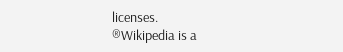licenses.
®Wikipedia is a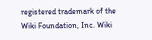registered trademark of the Wiki Foundation, Inc. Wiki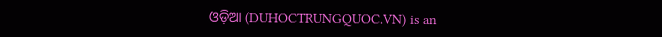ଓଡ଼ିଆ (DUHOCTRUNGQUOC.VN) is an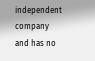independent company and has no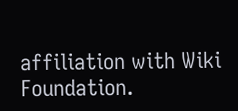affiliation with Wiki Foundation.